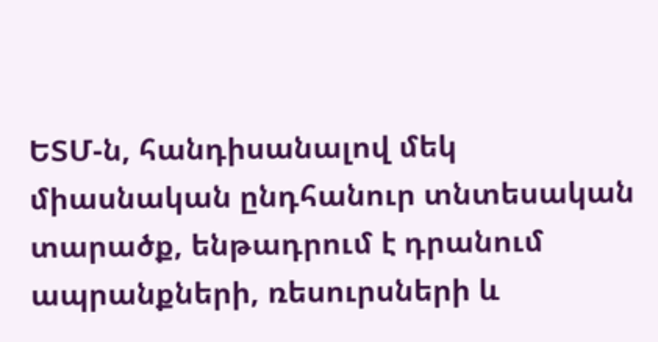ԵՏՄ-ն, հանդիսանալով մեկ միասնական ընդհանուր տնտեսական տարածք, ենթադրում է դրանում ապրանքների, ռեսուրսների և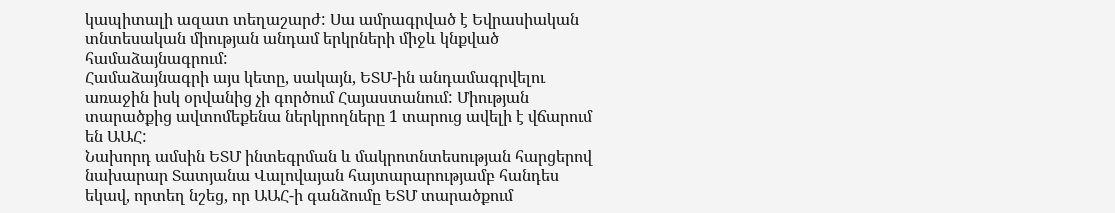կապիտալի ազատ տեղաշարժ: Սա ամրագրված է Եվրասիական տնտեսական միության անդամ երկրների միջև կնքված համաձայնագրում:
Համաձայնագրի այս կետը, սակայն, ԵՏՄ-ին անդամագրվելու առաջին իսկ օրվանից չի գործում Հայաստանում: Միության տարածքից ավտոմեքենա ներկրողները 1 տարուց ավելի է վճարում են ԱԱՀ:
Նախորդ ամսին ԵՏՄ ինտեգրման և մակրոտնտեսության հարցերով նախարար Տատյանա Վալովայան հայտարարությամբ հանդես եկավ, որտեղ նշեց, որ ԱԱՀ-ի գանձումը ԵՏՄ տարածքում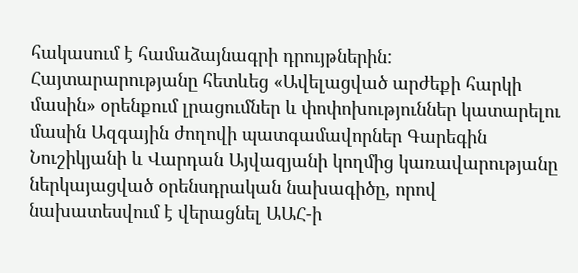հակասում է համաձայնագրի դրույթներին:
Հայտարարությանը հետևեց «Ավելացված արժեքի հարկի մասին» օրենքում լրացումներ և փոփոխություններ կատարելու մասին Ազգային ժողովի պատգամավորներ Գարեգին Նուշիկյանի և Վարդան Այվազյանի կողմից կառավարությանը ներկայացված օրենսդրական նախագիծը, որով նախատեսվում է վերացնել ԱԱՀ-ի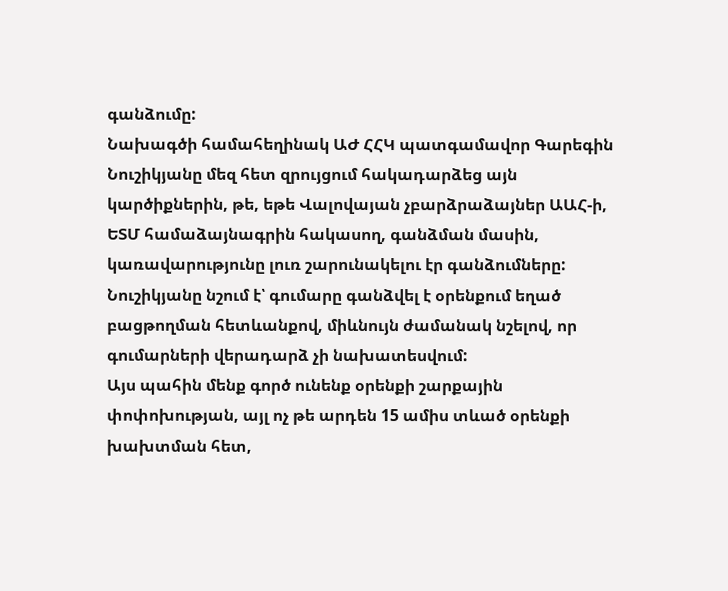գանձումը:
Նախագծի համահեղինակ ԱԺ ՀՀԿ պատգամավոր Գարեգին Նուշիկյանը մեզ հետ զրույցում հակադարձեց այն կարծիքներին, թե, եթե Վալովայան չբարձրաձայներ ԱԱՀ-ի, ԵՏՄ համաձայնագրին հակասող, գանձման մասին, կառավարությունը լուռ շարունակելու էր գանձումները:
Նուշիկյանը նշում է՝ գումարը գանձվել է օրենքում եղած բացթողման հետևանքով, միևնույն ժամանակ նշելով, որ գումարների վերադարձ չի նախատեսվում:
Այս պահին մենք գործ ունենք օրենքի շարքային փոփոխության, այլ ոչ թե արդեն 15 ամիս տևած օրենքի խախտման հետ,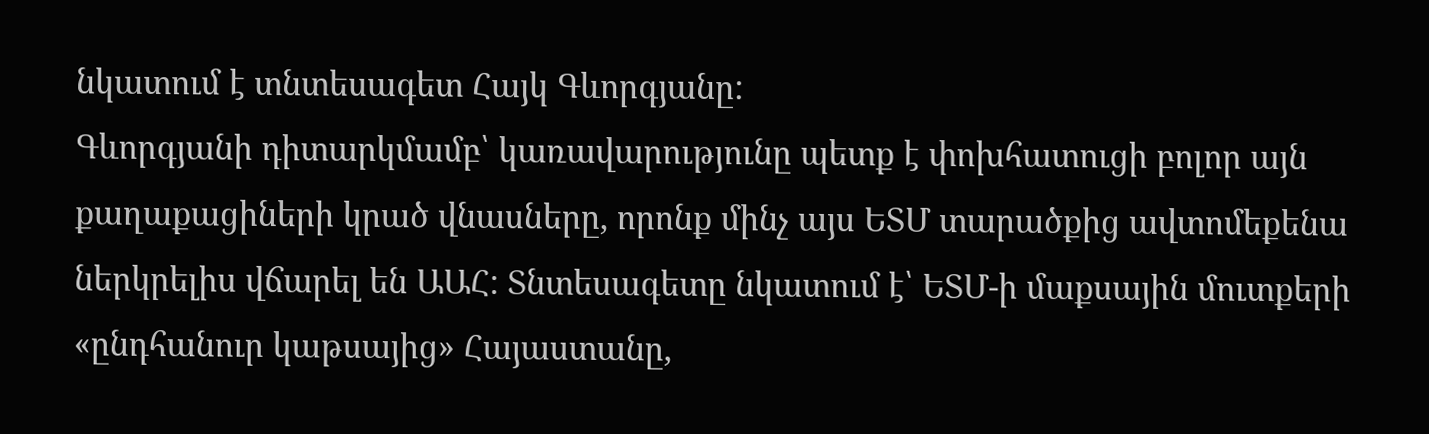նկատում է տնտեսագետ Հայկ Գևորգյանը:
Գևորգյանի դիտարկմամբ՝ կառավարությունը պետք է փոխհատուցի բոլոր այն քաղաքացիների կրած վնասները, որոնք մինչ այս ԵՏՄ տարածքից ավտոմեքենա ներկրելիս վճարել են ԱԱՀ: Տնտեսագետը նկատում է՝ ԵՏՄ-ի մաքսային մուտքերի «ընդհանուր կաթսայից» Հայաստանը,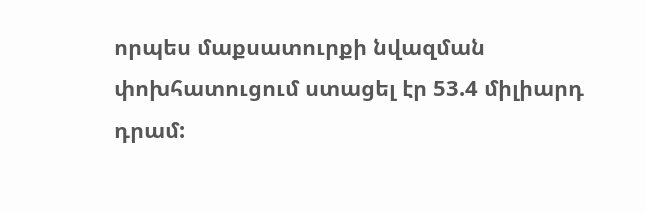որպես մաքսատուրքի նվազման փոխհատուցում ստացել էր 53.4 միլիարդ դրամ: